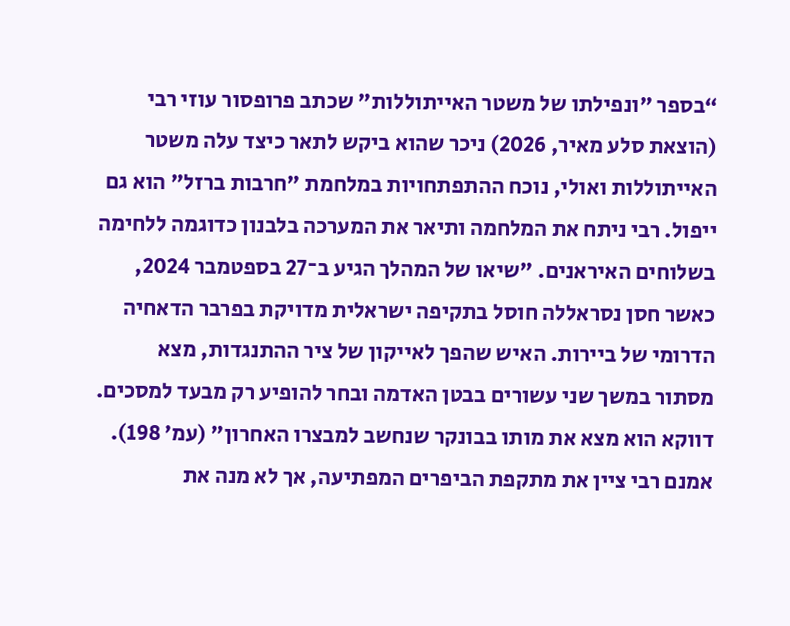“בספר "ונפילתו של משטר האייתוללות" שכתב פרופסור עוזי רבי (הוצאת סלע מאיר, 2026) ניכר שהוא ביקש לתאר כיצד עלה משטר האייתוללות ואולי, נוכח ההתפתחויות במלחמת "חרבות ברזל" הוא גם ייפול. רבי ניתח את המלחמה ותיאר את המערכה בלבנון כדוגמה ללחימה בשלוחים האיראנים. "שיאו של המהלך הגיע ב־27 בספטמבר 2024, כאשר חסן נסראללה חוסל בתקיפה ישראלית מדויקת בפרבר הדאחיה הדרומי של ביירות. האיש שהפך לאייקון של ציר ההתנגדות, מצא מסתור במשך שני עשורים בבטן האדמה ובחר להופיע רק מבעד למסכים. דווקא הוא מצא את מותו בבונקר שנחשב למבצרו האחרון" (עמ׳ 198). אמנם רבי ציין את מתקפת הביפרים המפתיעה, אך לא מנה את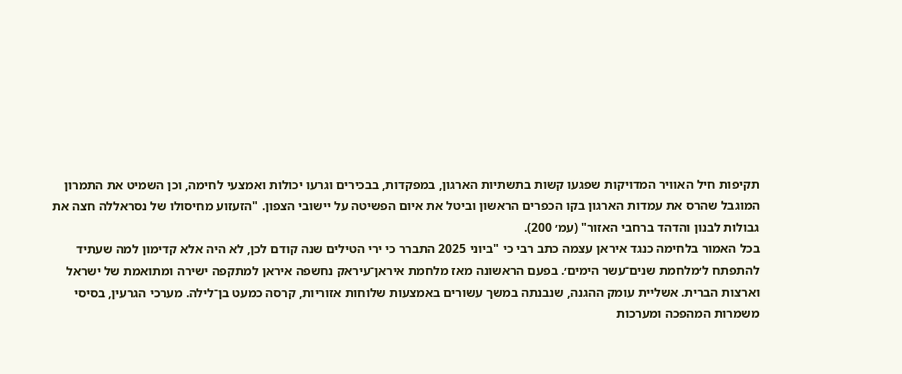תקיפות חיל האוויר המדויקות שפגעו קשות בתשתיות הארגון, במפקדות, בבכירים וגרעו יכולות ואמצעי לחימה, וכן השמיט את התמרון המוגבל שהרס את עמדות הארגון בקו הכפרים הראשון וביטל את איום הפשיטה על יישובי הצפון. "הזעזוע מחיסולו של נסראללה חצה את גבולות לבנון והדהד ברחבי האזור" (עמ׳ 200).
בכל האמור בלחימה כנגד איראן עצמה כתב רבי כי "ביוני 2025 התברר כי ירי הטילים שנה קודם לכן, לא היה אלא קדימון למה שעתיד להתפתח ל׳מלחמת שנים־עשר הימים׳. בפעם הראשונה מאז מלחמת איראן־עיראק נחשפה איראן למתקפה ישירה ומתואמת של ישראל וארצות הברית. אשליית עומק ההגנה, שנבנתה במשך עשורים באמצעות שלוחות אזוריות, קרסה כמעט בן־לילה. מערכי הגרעין, בסיסי משמרות המהפכה ומערכות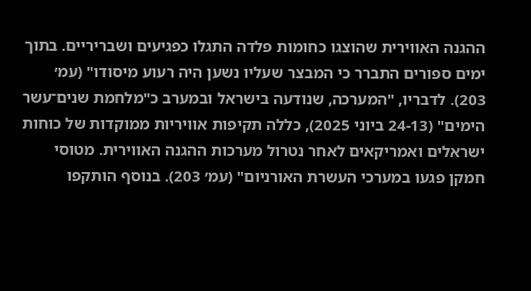ההגנה האווירית שהוצגו כחומות פלדה התגלו כפגיעים ושבריריים. בתוך ימים ספורים התברר כי המבצר שעליו נשען היה רעוע מיסודו" (עמ׳ 203). לדבריו, "המערכה, שנודעה בישראל ובמערב כ"מלחמת שנים־עשר הימים" (24-13 ביוני 2025), כללה תקיפות אוויריות ממוקדות של כוחות ישראלים ואמריקאים לאחר נטרול מערכות ההגנה האווירית. מטוסי חמקן פגעו במערכי העשרת האורניום" (עמ׳ 203). בנוסף הותקפו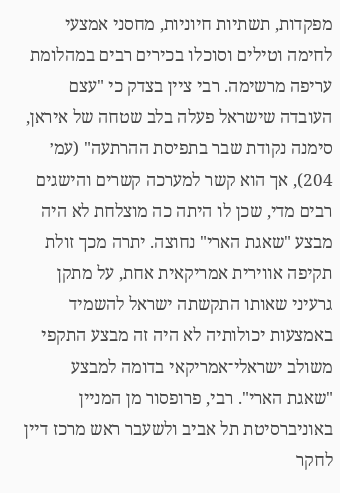מפקדות, תשתיות חיוניות, מחסני אמצעי לחימה וטילים וסוכלו בכירים רבים במהלומת עריפה מרשימה. רבי ציין בצדק כי "עצם העובדה שישראל פעלה בלב שטחה של איראן, סימנה נקודת שבר בתפיסת ההרתעה" (עמ׳ 204), אך הוא קשר למערכה קשרים והישגים רבים מדי, שכן לו היתה כה מוצלחת לא היה מבצע "שאגת הארי" נחוצה. יתרה מכך זולת תקיפה אווירית אמריקאית אחת, על מתקן גרעיני שאותו התקשתה ישראל להשמיד באמצעות יכולותיה לא היה זה מבצע התקפי משולב ישראלי־אמריקאי בדומה למבצע "שאגת הארי". רבי, פרופסור מן המניין באוניברסיטת תל אביב ולשעבר ראש מרכז דיין לחקר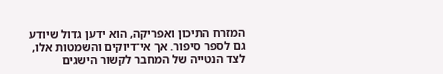המזרח התיכון ואפריקה, הוא ידען גדול שיודע גם לספר סיפור. אך אי־דיוקים והשמטות אלו, לצד הנטייה של המחבר לקשור הישגים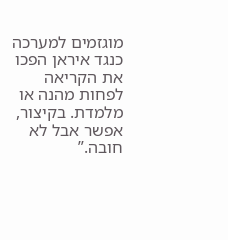מוגזמים למערכה כנגד איראן הפכו את הקריאה לפחות מהנה או מלמדת. בקיצור, אפשר אבל לא חובה.”